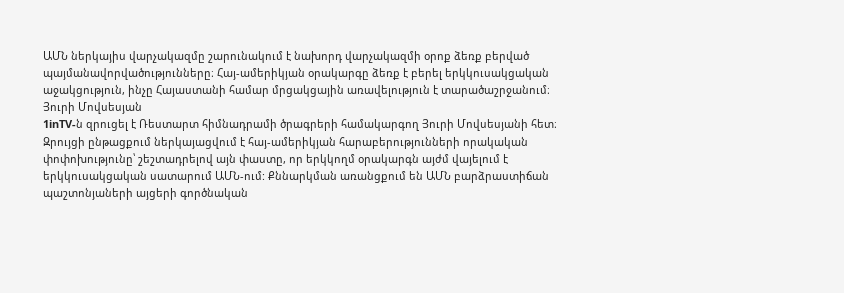ԱՄՆ ներկայիս վարչակազմը շարունակում է նախորդ վարչակազմի օրոք ձեռք բերված պայմանավորվածությունները։ Հայ-ամերիկյան օրակարգը ձեռք է բերել երկկուսակցական աջակցություն, ինչը Հայաստանի համար մրցակցային առավելություն է տարածաշրջանում։
Յուրի Մովսեսյան
1inTV‑ն զրուցել է Ռեստարտ հիմնադրամի ծրագրերի համակարգող Յուրի Մովսեսյանի հետ։ Զրույցի ընթացքում ներկայացվում է հայ-ամերիկյան հարաբերությունների որակական փոփոխությունը՝ շեշտադրելով այն փաստը, որ երկկողմ օրակարգն այժմ վայելում է երկկուսակցական սատարում ԱՄՆ-ում: Քննարկման առանցքում են ԱՄՆ բարձրաստիճան պաշտոնյաների այցերի գործնական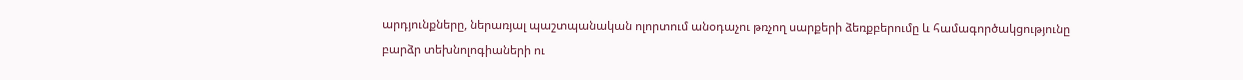արդյունքները, ներառյալ պաշտպանական ոլորտում անօդաչու թռչող սարքերի ձեռքբերումը և համագործակցությունը բարձր տեխնոլոգիաների ու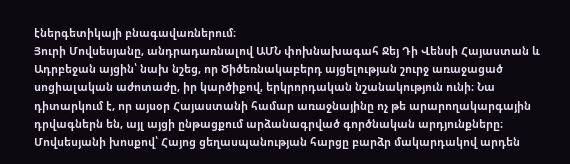էներգետիկայի բնագավառներում։
Յուրի Մովսեսյանը, անդրադառնալով ԱՄՆ փոխնախագահ Ջեյ Դի Վենսի Հայաստան և Ադրբեջան այցին՝ նախ նշեց, որ Ծիծեռնակաբերդ այցելության շուրջ առաջացած սոցիալական աժոտաժը, իր կարծիքով, երկրորդական նշանակություն ունի։ Նա դիտարկում է, որ այսօր Հայաստանի համար առաջնայինը ոչ թե արարողակարգային դրվագներն են, այլ այցի ընթացքում արձանագրված գործնական արդյունքները։
Մովսեսյանի խոսքով՝ Հայոց ցեղասպանության հարցը բարձր մակարդակով արդեն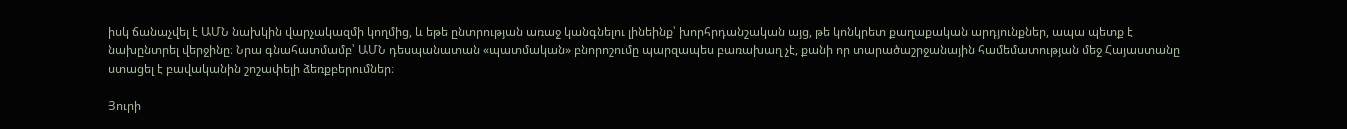իսկ ճանաչվել է ԱՄՆ նախկին վարչակազմի կողմից, և եթե ընտրության առաջ կանգնելու լինեինք՝ խորհրդանշական այց, թե կոնկրետ քաղաքական արդյունքներ, ապա պետք է նախընտրել վերջինը։ Նրա գնահատմամբ՝ ԱՄՆ դեսպանատան «պատմական» բնորոշումը պարզապես բառախաղ չէ, քանի որ տարածաշրջանային համեմատության մեջ Հայաստանը ստացել է բավականին շոշափելի ձեռքբերումներ։

Յուրի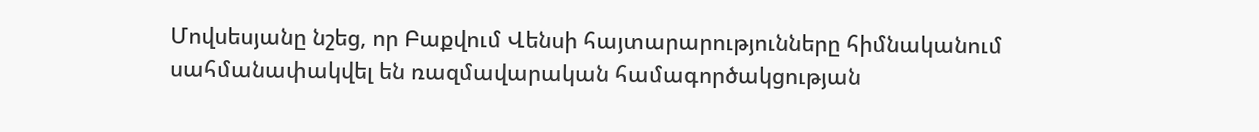Մովսեսյանը նշեց, որ Բաքվում Վենսի հայտարարությունները հիմնականում սահմանափակվել են ռազմավարական համագործակցության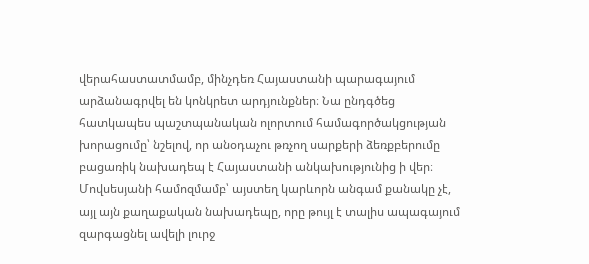վերահաստատմամբ, մինչդեռ Հայաստանի պարագայում արձանագրվել են կոնկրետ արդյունքներ։ Նա ընդգծեց հատկապես պաշտպանական ոլորտում համագործակցության խորացումը՝ նշելով, որ անօդաչու թռչող սարքերի ձեռքբերումը բացառիկ նախադեպ է Հայաստանի անկախությունից ի վեր։ Մովսեսյանի համոզմամբ՝ այստեղ կարևորն անգամ քանակը չէ, այլ այն քաղաքական նախադեպը, որը թույլ է տալիս ապագայում զարգացնել ավելի լուրջ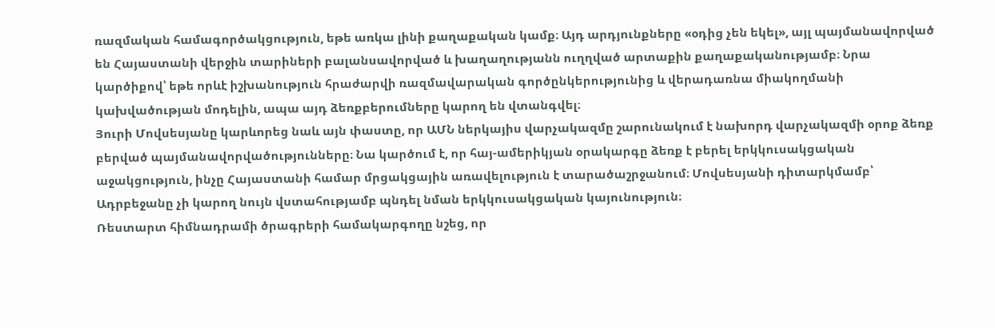ռազմական համագործակցություն, եթե առկա լինի քաղաքական կամք։ Այդ արդյունքները «օդից չեն եկել», այլ պայմանավորված են Հայաստանի վերջին տարիների բալանսավորված և խաղաղությանն ուղղված արտաքին քաղաքականությամբ։ Նրա կարծիքով՝ եթե որևէ իշխանություն հրաժարվի ռազմավարական գործընկերությունից և վերադառնա միակողմանի կախվածության մոդելին, ապա այդ ձեռքբերումները կարող են վտանգվել։
Յուրի Մովսեսյանը կարևորեց նաև այն փաստը, որ ԱՄՆ ներկայիս վարչակազմը շարունակում է նախորդ վարչակազմի օրոք ձեռք բերված պայմանավորվածությունները։ Նա կարծում է, որ հայ-ամերիկյան օրակարգը ձեռք է բերել երկկուսակցական աջակցություն, ինչը Հայաստանի համար մրցակցային առավելություն է տարածաշրջանում։ Մովսեսյանի դիտարկմամբ՝ Ադրբեջանը չի կարող նույն վստահությամբ պնդել նման երկկուսակցական կայունություն։
Ռեստարտ հիմնադրամի ծրագրերի համակարգողը նշեց, որ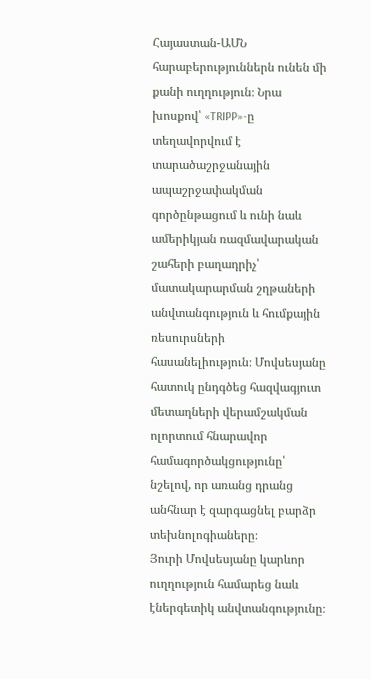Հայաստան-ԱՄՆ հարաբերություններն ունեն մի քանի ուղղություն։ Նրա խոսքով՝ «TRIPP»-ը տեղավորվում է տարածաշրջանային ապաշրջափակման գործընթացում և ունի նաև ամերիկյան ռազմավարական շահերի բաղադրիչ՝ մատակարարման շղթաների անվտանգություն և հումքային ռեսուրսների հասանելիություն։ Մովսեսյանը հատուկ ընդգծեց հազվագյուտ մետաղների վերամշակման ոլորտում հնարավոր համագործակցությունը՝ նշելով, որ առանց դրանց անհնար է զարգացնել բարձր տեխնոլոգիաները։
Յուրի Մովսեսյանը կարևոր ուղղություն համարեց նաև էներգետիկ անվտանգությունը։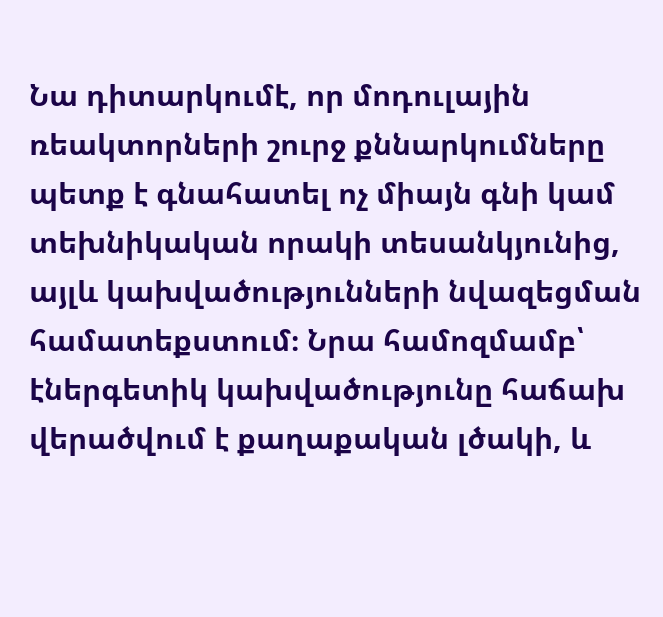Նա դիտարկումէ, որ մոդուլային ռեակտորների շուրջ քննարկումները պետք է գնահատել ոչ միայն գնի կամ տեխնիկական որակի տեսանկյունից, այլև կախվածությունների նվազեցման համատեքստում։ Նրա համոզմամբ՝ էներգետիկ կախվածությունը հաճախ վերածվում է քաղաքական լծակի, և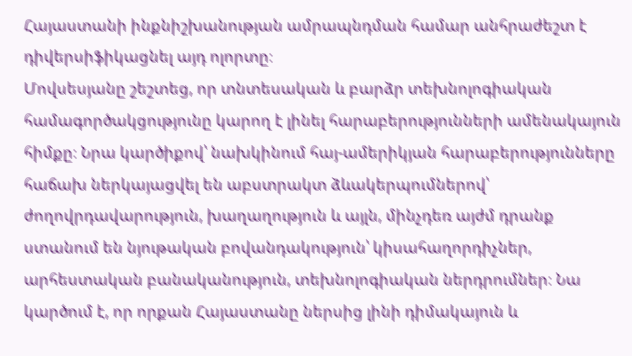Հայաստանի ինքնիշխանության ամրապնդման համար անհրաժեշտ է դիվերսիֆիկացնել այդ ոլորտը։
Մովսեսյանը շեշտեց, որ տնտեսական և բարձր տեխնոլոգիական համագործակցությունը կարող է լինել հարաբերությունների ամենակայուն հիմքը։ Նրա կարծիքով՝ նախկինում հայ-ամերիկյան հարաբերությունները հաճախ ներկայացվել են աբստրակտ ձևակերպումներով՝ ժողովրդավարություն, խաղաղություն և այլն, մինչդեռ այժմ դրանք ստանում են նյութական բովանդակություն՝ կիսահաղորդիչներ, արհեստական բանականություն, տեխնոլոգիական ներդրումներ։ Նա կարծում է, որ որքան Հայաստանը ներսից լինի դիմակայուն և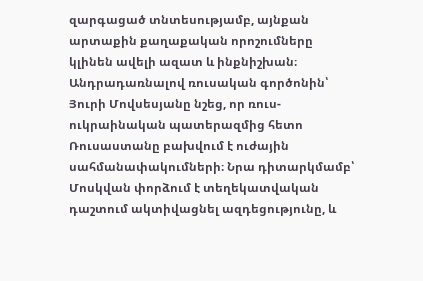զարգացած տնտեսությամբ, այնքան արտաքին քաղաքական որոշումները կլինեն ավելի ազատ և ինքնիշխան։
Անդրադառնալով ռուսական գործոնին՝ Յուրի Մովսեսյանը նշեց, որ ռուս-ուկրաինական պատերազմից հետո Ռուսաստանը բախվում է ուժային սահմանափակումների։ Նրա դիտարկմամբ՝ Մոսկվան փորձում է տեղեկատվական դաշտում ակտիվացնել ազդեցությունը, և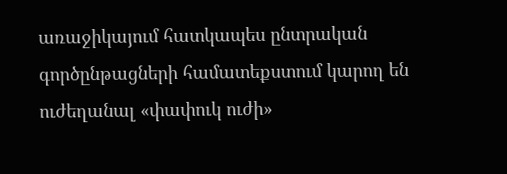առաջիկայում հատկապես ընտրական գործընթացների համատեքստում կարող են ուժեղանալ «փափուկ ուժի»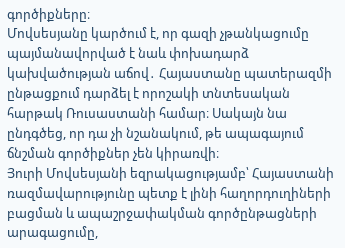գործիքները։
Մովսեսյանը կարծում է, որ գազի չթանկացումը պայմանավորված է նաև փոխադարձ կախվածության աճով․ Հայաստանը պատերազմի ընթացքում դարձել է որոշակի տնտեսական հարթակ Ռուսաստանի համար։ Սակայն նա ընդգծեց, որ դա չի նշանակում, թե ապագայում ճնշման գործիքներ չեն կիրառվի։
Յուրի Մովսեսյանի եզրակացությամբ՝ Հայաստանի ռազմավարությունը պետք է լինի հաղորդուղիների բացման և ապաշրջափակման գործընթացների արագացումը,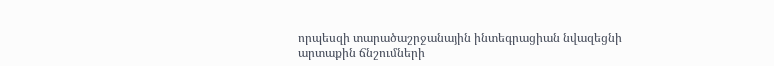որպեսզի տարածաշրջանային ինտեգրացիան նվազեցնի արտաքին ճնշումների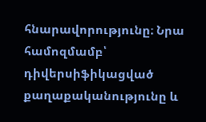հնարավորությունը։ Նրա համոզմամբ՝ դիվերսիֆիկացված քաղաքականությունը և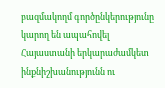բազմակողմ գործընկերությունը կարող են ապահովել Հայաստանի երկարաժամկետ ինքնիշխանությունն ու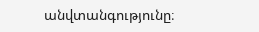անվտանգությունը։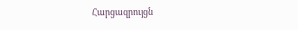Հարցազրույցն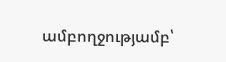ամբողջությամբ՝